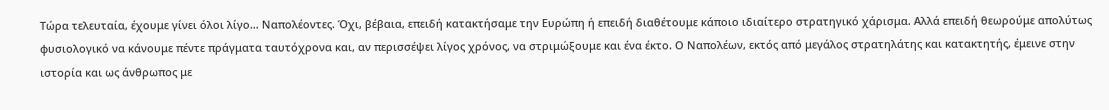Τώρα τελευταία, έχουμε γίνει όλοι λίγο… Ναπολέοντες. Όχι, βέβαια, επειδή κατακτήσαμε την Ευρώπη ή επειδή διαθέτουμε κάποιο ιδιαίτερο στρατηγικό χάρισμα. Αλλά επειδή θεωρούμε απολύτως φυσιολογικό να κάνουμε πέντε πράγματα ταυτόχρονα και, αν περισσέψει λίγος χρόνος, να στριμώξουμε και ένα έκτο. Ο Ναπολέων, εκτός από μεγάλος στρατηλάτης και κατακτητής, έμεινε στην ιστορία και ως άνθρωπος με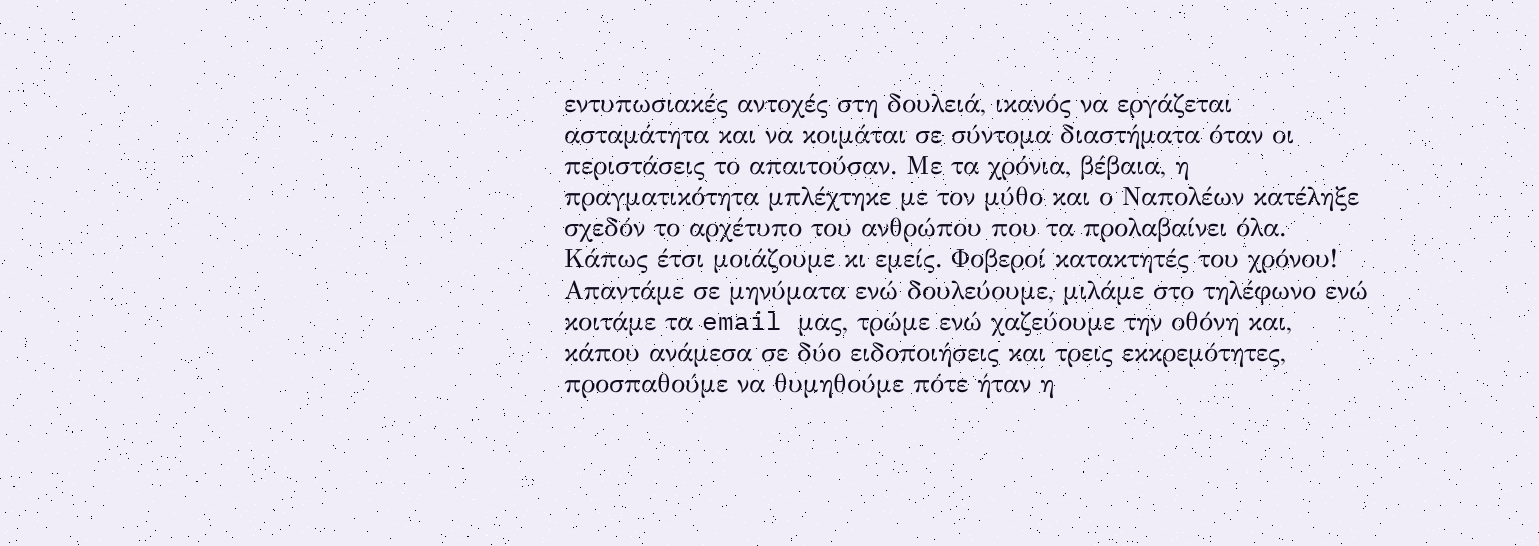εντυπωσιακές αντοχές στη δουλειά, ικανός να εργάζεται ασταμάτητα και να κοιμάται σε σύντομα διαστήματα όταν οι περιστάσεις το απαιτούσαν. Με τα χρόνια, βέβαια, η πραγματικότητα μπλέχτηκε με τον μύθο και ο Ναπολέων κατέληξε σχεδόν το αρχέτυπο του ανθρώπου που τα προλαβαίνει όλα.
Κάπως έτσι μοιάζουμε κι εμείς. Φοβεροί κατακτητές του χρόνου! Απαντάμε σε μηνύματα ενώ δουλεύουμε, μιλάμε στο τηλέφωνο ενώ κοιτάμε τα email μας, τρώμε ενώ χαζεύουμε την οθόνη και, κάπου ανάμεσα σε δύο ειδοποιήσεις και τρεις εκκρεμότητες, προσπαθούμε να θυμηθούμε πότε ήταν η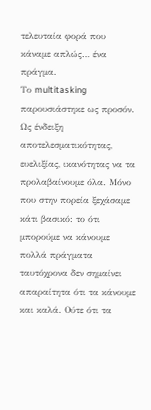τελευταία φορά που κάναμε απλώς… ένα πράγμα.
Το multitasking παρουσιάστηκε ως προσόν. Ως ένδειξη αποτελεσματικότητας, ευελιξίας, ικανότητας να τα προλαβαίνουμε όλα. Μόνο που στην πορεία ξεχάσαμε κάτι βασικό: το ότι μπορούμε να κάνουμε πολλά πράγματα ταυτόχρονα δεν σημαίνει απαραίτητα ότι τα κάνουμε και καλά. Ούτε ότι τα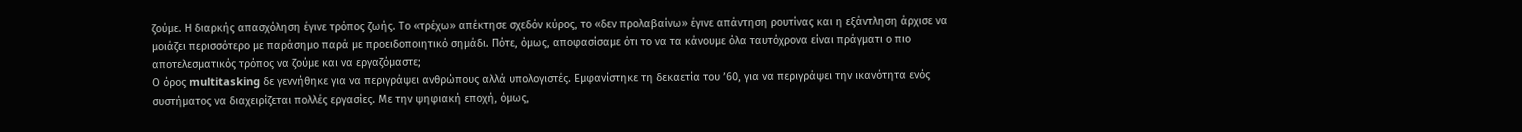ζούμε. Η διαρκής απασχόληση έγινε τρόπος ζωής. Το «τρέχω» απέκτησε σχεδόν κύρος, το «δεν προλαβαίνω» έγινε απάντηση ρουτίνας και η εξάντληση άρχισε να μοιάζει περισσότερο με παράσημο παρά με προειδοποιητικό σημάδι. Πότε, όμως, αποφασίσαμε ότι το να τα κάνουμε όλα ταυτόχρονα είναι πράγματι ο πιο αποτελεσματικός τρόπος να ζούμε και να εργαζόμαστε;
Ο όρος multitasking δε γεννήθηκε για να περιγράψει ανθρώπους αλλά υπολογιστές. Εμφανίστηκε τη δεκαετία του ’60, για να περιγράψει την ικανότητα ενός συστήματος να διαχειρίζεται πολλές εργασίες. Με την ψηφιακή εποχή, όμως,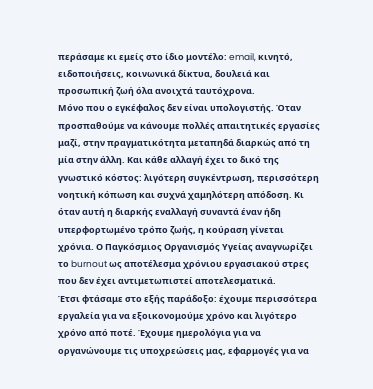περάσαμε κι εμείς στο ίδιο μοντέλο: email, κινητό, ειδοποιήσεις, κοινωνικά δίκτυα, δουλειά και προσωπική ζωή όλα ανοιχτά ταυτόχρονα.
Μόνο που ο εγκέφαλος δεν είναι υπολογιστής. Όταν προσπαθούμε να κάνουμε πολλές απαιτητικές εργασίες μαζί, στην πραγματικότητα μεταπηδά διαρκώς από τη μία στην άλλη. Και κάθε αλλαγή έχει το δικό της γνωστικό κόστος: λιγότερη συγκέντρωση, περισσότερη νοητική κόπωση και συχνά χαμηλότερη απόδοση. Κι όταν αυτή η διαρκής εναλλαγή συναντά έναν ήδη υπερφορτωμένο τρόπο ζωής, η κούραση γίνεται χρόνια. Ο Παγκόσμιος Οργανισμός Υγείας αναγνωρίζει το burnout ως αποτέλεσμα χρόνιου εργασιακού στρες που δεν έχει αντιμετωπιστεί αποτελεσματικά.
Έτσι φτάσαμε στο εξής παράδοξο: έχουμε περισσότερα εργαλεία για να εξοικονομούμε χρόνο και λιγότερο χρόνο από ποτέ. Έχουμε ημερολόγια για να οργανώνουμε τις υποχρεώσεις μας, εφαρμογές για να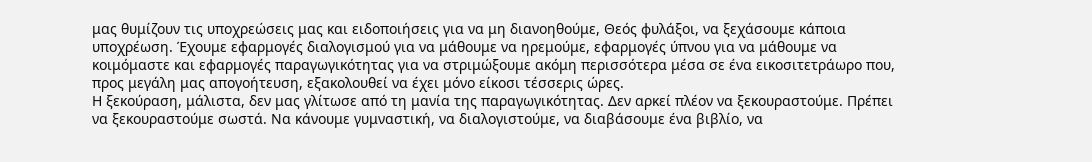μας θυμίζουν τις υποχρεώσεις μας και ειδοποιήσεις για να μη διανοηθούμε, Θεός φυλάξοι, να ξεχάσουμε κάποια υποχρέωση. Έχουμε εφαρμογές διαλογισμού για να μάθουμε να ηρεμούμε, εφαρμογές ύπνου για να μάθουμε να κοιμόμαστε και εφαρμογές παραγωγικότητας για να στριμώξουμε ακόμη περισσότερα μέσα σε ένα εικοσιτετράωρο που, προς μεγάλη μας απογοήτευση, εξακολουθεί να έχει μόνο είκοσι τέσσερις ώρες.
Η ξεκούραση, μάλιστα, δεν μας γλίτωσε από τη μανία της παραγωγικότητας. Δεν αρκεί πλέον να ξεκουραστούμε. Πρέπει να ξεκουραστούμε σωστά. Να κάνουμε γυμναστική, να διαλογιστούμε, να διαβάσουμε ένα βιβλίο, να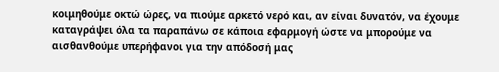κοιμηθούμε οκτώ ώρες, να πιούμε αρκετό νερό και, αν είναι δυνατόν, να έχουμε καταγράψει όλα τα παραπάνω σε κάποια εφαρμογή ώστε να μπορούμε να αισθανθούμε υπερήφανοι για την απόδοσή μας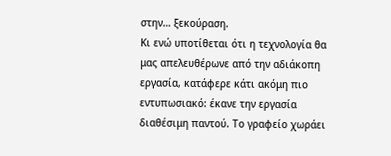στην… ξεκούραση.
Κι ενώ υποτίθεται ότι η τεχνολογία θα μας απελευθέρωνε από την αδιάκοπη εργασία, κατάφερε κάτι ακόμη πιο εντυπωσιακό: έκανε την εργασία διαθέσιμη παντού. Το γραφείο χωράει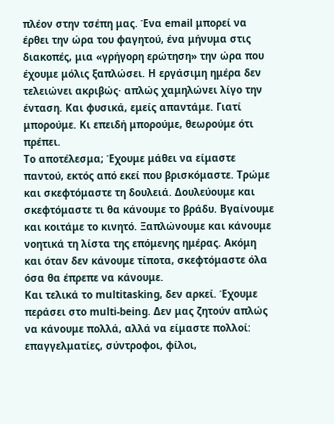πλέον στην τσέπη μας. Ένα email μπορεί να έρθει την ώρα του φαγητού, ένα μήνυμα στις διακοπές, μια «γρήγορη ερώτηση» την ώρα που έχουμε μόλις ξαπλώσει. Η εργάσιμη ημέρα δεν τελειώνει ακριβώς· απλώς χαμηλώνει λίγο την ένταση. Και φυσικά, εμείς απαντάμε. Γιατί μπορούμε. Κι επειδή μπορούμε, θεωρούμε ότι πρέπει.
Το αποτέλεσμα; Έχουμε μάθει να είμαστε παντού, εκτός από εκεί που βρισκόμαστε. Τρώμε και σκεφτόμαστε τη δουλειά. Δουλεύουμε και σκεφτόμαστε τι θα κάνουμε το βράδυ. Βγαίνουμε και κοιτάμε το κινητό. Ξαπλώνουμε και κάνουμε νοητικά τη λίστα της επόμενης ημέρας. Ακόμη και όταν δεν κάνουμε τίποτα, σκεφτόμαστε όλα όσα θα έπρεπε να κάνουμε.
Και τελικά το multitasking, δεν αρκεί. Έχουμε περάσει στο multi-being. Δεν μας ζητούν απλώς να κάνουμε πολλά, αλλά να είμαστε πολλοί: επαγγελματίες, σύντροφοι, φίλοι,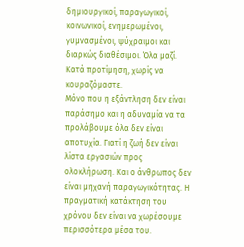δημιουργικοί, παραγωγικοί, κοινωνικοί, ενημερωμένοι, γυμνασμένοι, ψύχραιμοι και διαρκώς διαθέσιμοι. Όλα μαζί. Κατά προτίμηση, χωρίς να κουραζόμαστε.
Μόνο που η εξάντληση δεν είναι παράσημο και η αδυναμία να τα προλάβουμε όλα δεν είναι αποτυχία. Γιατί η ζωή δεν είναι λίστα εργασιών προς ολοκλήρωση. Και ο άνθρωπος δεν είναι μηχανή παραγωγικότητας. Η πραγματική κατάκτηση του χρόνου δεν είναι να χωρέσουμε περισσότερα μέσα του.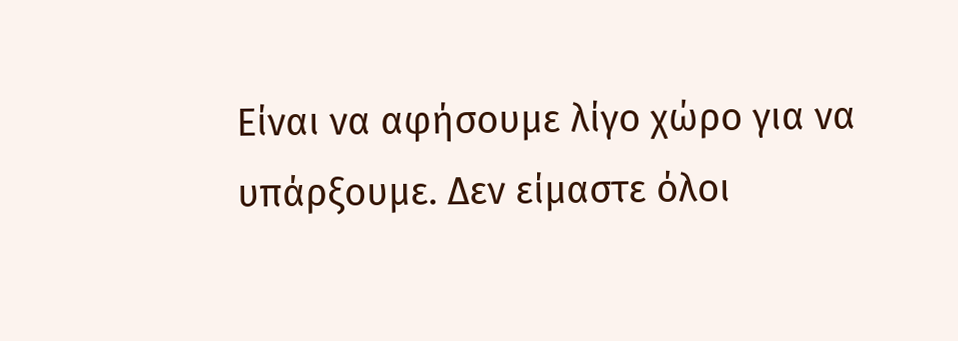Είναι να αφήσουμε λίγο χώρο για να υπάρξουμε. Δεν είμαστε όλοι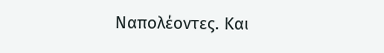Ναπολέοντες. Και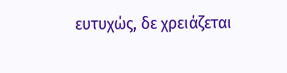ευτυχώς, δε χρειάζεται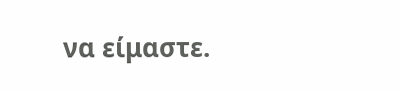να είμαστε.